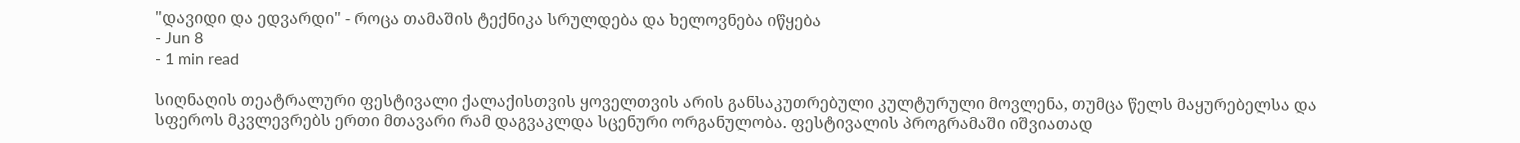"დავიდი და ედვარდი" - როცა თამაშის ტექნიკა სრულდება და ხელოვნება იწყება
- Jun 8
- 1 min read

სიღნაღის თეატრალური ფესტივალი ქალაქისთვის ყოველთვის არის განსაკუთრებული კულტურული მოვლენა, თუმცა წელს მაყურებელსა და სფეროს მკვლევრებს ერთი მთავარი რამ დაგვაკლდა სცენური ორგანულობა. ფესტივალის პროგრამაში იშვიათად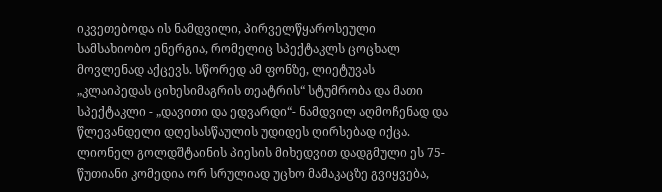იკვეთებოდა ის ნამდვილი, პირველწყაროსეული სამსახიობო ენერგია, რომელიც სპექტაკლს ცოცხალ მოვლენად აქცევს. სწორედ ამ ფონზე, ლიეტუვას „კლაიპედას ციხესიმაგრის თეატრის“ სტუმრობა და მათი სპექტაკლი - „დავითი და ედვარდი“- ნამდვილ აღმოჩენად და წლევანდელი დღესასწაულის უდიდეს ღირსებად იქცა.
ლიონელ გოლდშტაინის პიესის მიხედვით დადგმული ეს 75-წუთიანი კომედია ორ სრულიად უცხო მამაკაცზე გვიყვება,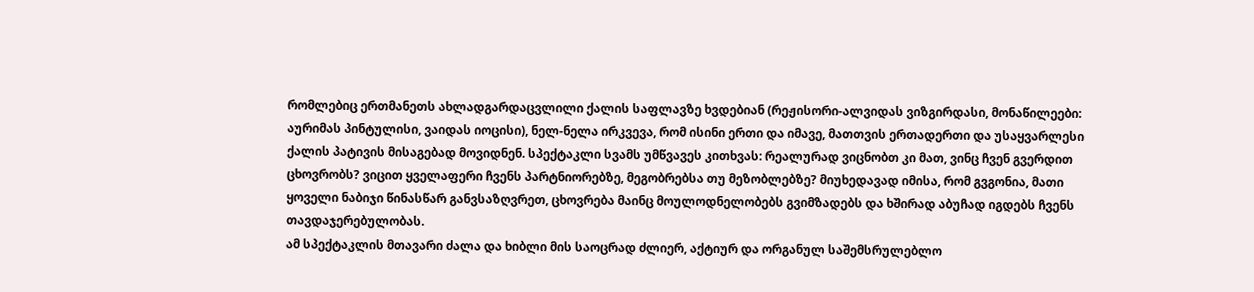რომლებიც ერთმანეთს ახლადგარდაცვლილი ქალის საფლავზე ხვდებიან (რეჟისორი-ალვიდას ვიზგირდასი, მონაწილეები: აურიმას პინტულისი, ვაიდას იოცისი), ნელ-ნელა ირკვევა, რომ ისინი ერთი და იმავე, მათთვის ერთადერთი და უსაყვარლესი ქალის პატივის მისაგებად მოვიდნენ. სპექტაკლი სვამს უმწვავეს კითხვას: რეალურად ვიცნობთ კი მათ, ვინც ჩვენ გვერდით ცხოვრობს? ვიცით ყველაფერი ჩვენს პარტნიორებზე, მეგობრებსა თუ მეზობლებზე? მიუხედავად იმისა, რომ გვგონია, მათი ყოველი ნაბიჯი წინასწარ განვსაზღვრეთ, ცხოვრება მაინც მოულოდნელობებს გვიმზადებს და ხშირად აბუჩად იგდებს ჩვენს თავდაჯერებულობას.
ამ სპექტაკლის მთავარი ძალა და ხიბლი მის საოცრად ძლიერ, აქტიურ და ორგანულ საშემსრულებლო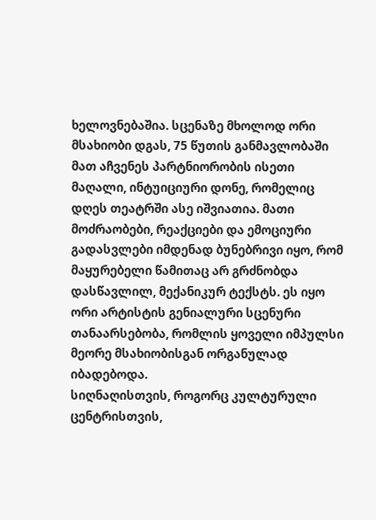ხელოვნებაშია. სცენაზე მხოლოდ ორი მსახიობი დგას, 75 წუთის განმავლობაში მათ აჩვენეს პარტნიორობის ისეთი მაღალი, ინტუიციური დონე, რომელიც დღეს თეატრში ასე იშვიათია. მათი მოძრაობები, რეაქციები და ემოციური გადასვლები იმდენად ბუნებრივი იყო, რომ მაყურებელი წამითაც არ გრძნობდა დასწავლილ, მექანიკურ ტექსტს. ეს იყო ორი არტისტის გენიალური სცენური თანაარსებობა, რომლის ყოველი იმპულსი მეორე მსახიობისგან ორგანულად იბადებოდა.
სიღნაღისთვის, როგორც კულტურული ცენტრისთვის,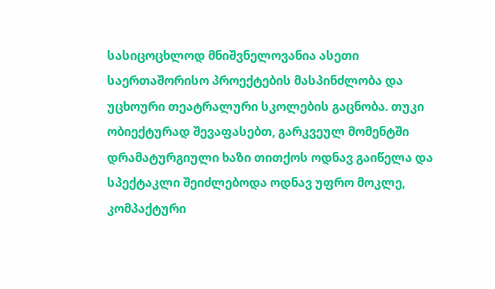სასიცოცხლოდ მნიშვნელოვანია ასეთი საერთაშორისო პროექტების მასპინძლობა და უცხოური თეატრალური სკოლების გაცნობა. თუკი ობიექტურად შევაფასებთ, გარკვეულ მომენტში დრამატურგიული ხაზი თითქოს ოდნავ გაიწელა და სპექტაკლი შეიძლებოდა ოდნავ უფრო მოკლე, კომპაქტური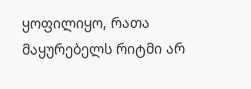ყოფილიყო, რათა მაყურებელს რიტმი არ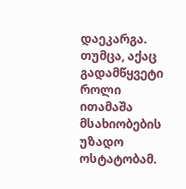დაეკარგა. თუმცა, აქაც გადამწყვეტი როლი ითამაშა მსახიობების უზადო ოსტატობამ.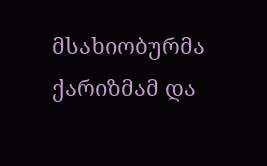მსახიობურმა ქარიზმამ და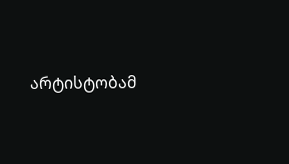არტისტობამ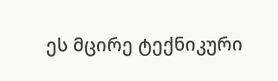ეს მცირე ტექნიკური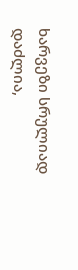ხარვეზი სრულიად დაძლია,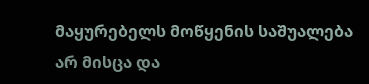მაყურებელს მოწყენის საშუალება არ მისცა და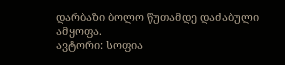დარბაზი ბოლო წუთამდე დაძაბული ამყოფა.
ავტორი: სოფია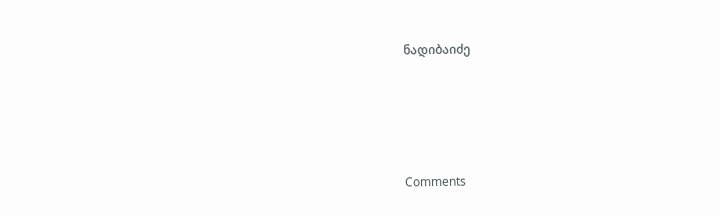ნადიბაიძე





Comments